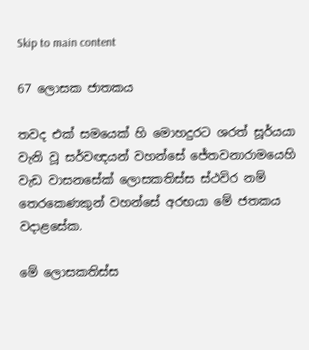Skip to main content

67 ලොසක ජාතකය

තවද එක් සමයෙක් හි මොහදුරට ශරත් සූර්යයා වැනි වූ සර්වඥයන් වහන්සේ ජේතවනාරාමයෙහි වැඩ වාසනසේක් ලොසකතිස්ස ස්ථවිර නම් තෙරකෙණකුන් වහන්සේ අරභයා මේ ජතකය වදාළසේක.

මේ ලොසකතිස්ස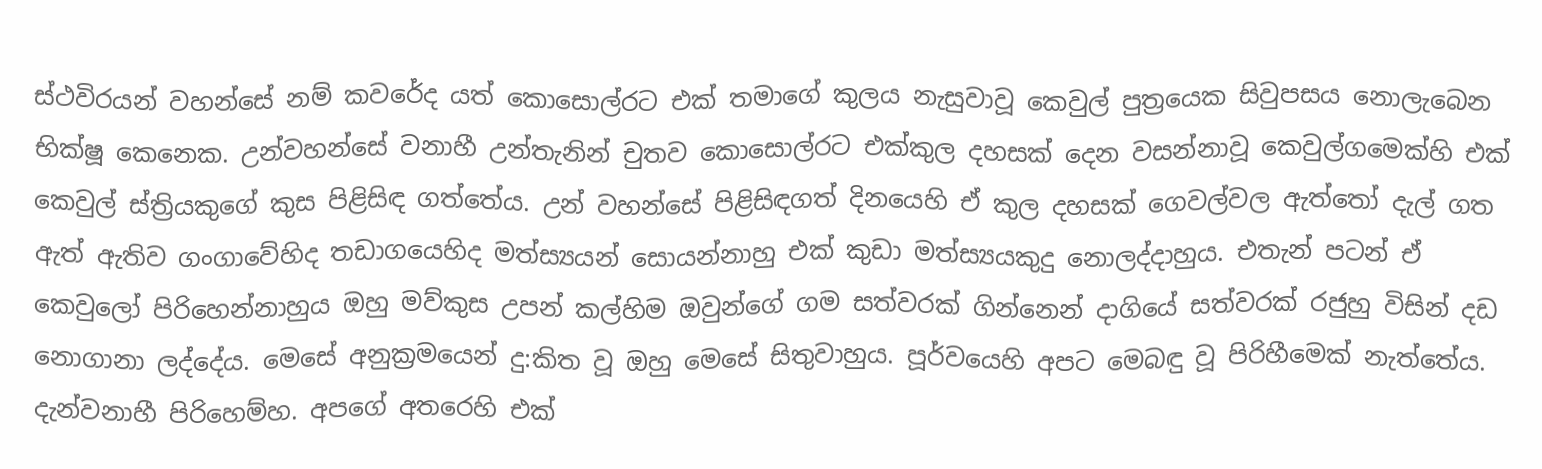ස්ථවිරයන් වහන්සේ නම් කවරේද යත් කොසොල්රට එක් තමාගේ කුලය නැසුවාවූ කෙවුල් පුත්‍රයෙක සිවුපසය නොලැබෙන භික්ෂූ කෙනෙක. උන්වහන්සේ වනාහී උන්තැනින් චුතව කොසොල්රට එක්කුල දහසක් දෙන වසන්නාවූ කෙවුල්ගමෙක්හි එක් කෙවුල් ස්ත්‍රියකුගේ කුස පිළිසිඳ ගත්තේය. උන් වහන්සේ පිළිසිඳගත් දිනයෙහි ඒ කුල දහසක් ගෙවල්වල ඇත්තෝ දැල් ගත ඇත් ඇතිව ගංගාවේහිද තඩාගයෙහිද මත්ස්‍යයන් සොයන්නාහු එක් කුඩා මත්ස්‍යයකුදු නොලද්දාහුය. එතැන් පටන් ඒ කෙවුලෝ පිරිහෙන්නාහුය ඔහු මව්කුස උපන් කල්හිම ඔවුන්ගේ ගම සත්වරක් ගින්නෙන් දාගියේ සත්වරක් රජුහු විසින් දඩ නොගානා ලද්දේය. මෙසේ අනුක්‍රමයෙන් දු:කිත වූ ඔහු මෙසේ සිතුවාහුය. පූර්වයෙහි අපට මෙබඳු වූ පිරිහීමෙක් නැත්තේය. දැන්වනාහී පිරිහෙම්හ. අපගේ අතරෙහි එක්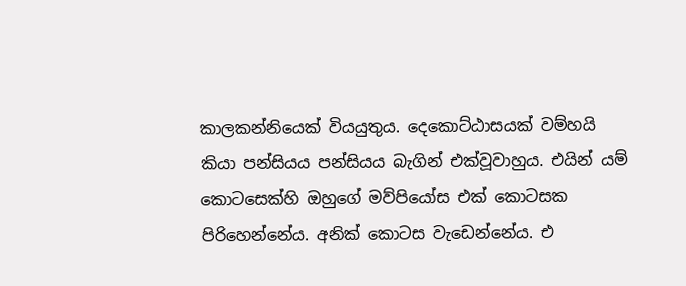කාලකන්නියෙක් වියයුතුය. දෙකොට්ඨාසයක් වම්හයි කියා පන්සියය පන්සියය බැගින් එක්වූවාහුය. එයින් යම් කොටසෙක්හි ඔහුගේ මව්පියෝස එක් කොටසක පිරිහෙන්නේය. අනික් කොටස වැඩෙන්නේය. එ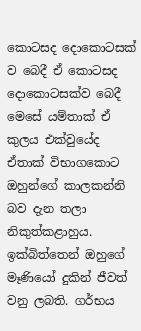කොටසද දොකොටසක් ව බෙදී ඒ කොටසද දොකොටසක්ව බෙදී මෙසේ යම්තාක් ඒ කුලය එක්වුයේද ඒතාක් විභාගකොට ඔහුන්ගේ කාලකන්නි බව දැන තලා නිකුත්කළාහුය. ඉක්බිත්තෙන් ඔහුගේ මෑණියෝ දුකින් ජීවත් වනු ලබති. ගර්භය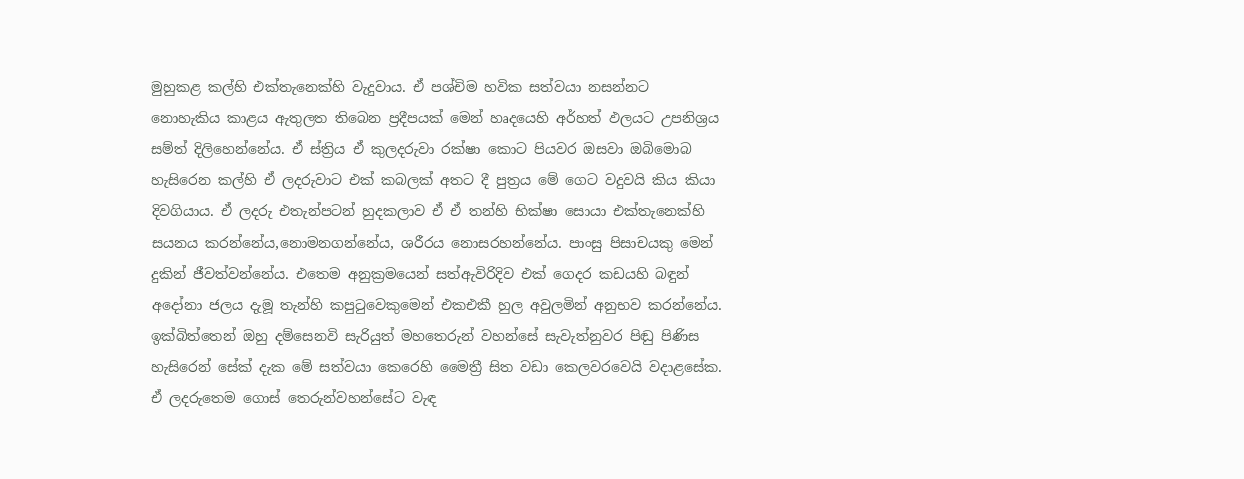මුහුකළ කල්හි එක්තැනෙක්හි වැදුවාය. ඒ පශ්චිම හවික සත්වයා නසන්නට නොහැකිය කාළය ඇතුලත තිබෙන ප්‍රදීපයක් මෙන් හෘදයෙහි අර්හත් ඵලයට උපනිශ්‍රය සම්ත් දිලිහෙන්නේය. ඒ ස්ත්‍රිය ඒ කුලදරුවා රක්ෂා කොට පියවර ඔසවා ඔබිමොබ හැසිරෙන කල්හි ඒ ලදරුවාට එක් කබලක් අතට දී පුත්‍රය මේ ගෙට වදුවයි කිය කියා දිවගියාය. ඒ ලදරු එතැන්පටන් හුදකලාව ඒ ඒ තන්හි භික්ෂා සොයා එක්තැනෙක්හි සයනය කරන්නේය,නොමනගන්නේය, ශරීරය නොසරහන්නේය. පාංසු පිසාචයකු මෙන් දුකින් ජීවත්වන්නේය. එතෙම අනුක්‍රමයෙන් සත්ඇවිරිදිව එක් ගෙදර කඩයහි බඳුන් අදෝනා ජලය දැමූ තැන්හි කපුටුවෙකුමෙන් එකඑකී හුල අවුලමින් අනුභව කරන්නේය. ඉක්බිත්තෙන් ඔහු දම්සෙනවි සැරියුත් මහතෙරුන් වහන්සේ සැවැත්නුවර පිඬු පිණිස හැසිරෙන් සේක් දැක මේ සත්වයා කෙරෙහි මෛත්‍රී සිත වඩා කෙලවරවෙයි වදාළසේක. ඒ ලදරුතෙම ගොස් තෙරුන්වහන්සේට වැඳ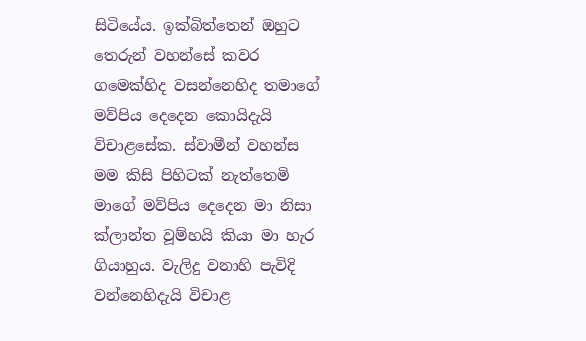සිටියේය. ඉක්බිත්තෙන් ඔහුට තෙරුන් වහන්සේ කවර ගමෙක්හිද වසන්නෙහිද තමාගේ මව්පිය දෙදෙන කොයිදැයි විචාළසේක. ස්වාමීන් වහන්ස මම කිසි පිහිටක් නැත්තෙමි මාගේ මව්පිය දෙදෙන මා නිසා ක්ලාන්ත වූම්හයි කියා මා හැර ගියාහුය. වැලිදු වනාහි පැවිදි වන්නෙහිදැයි විචාළ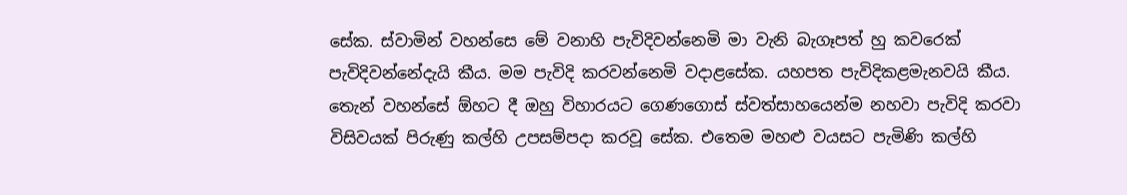සේක. ස්වාමින් වහන්සෙ මේ වනාහි පැවිදිවන්නෙමි මා වැනි බැගෑපත් හු කවරෙක් පැවිදිවන්නේදැයි කීය. මම පැවිදි කරවන්නෙමි වදාළසේක. යහපත පැවිදිකළමැනවයි කීය. තෙැන් වහන්සේ ඕහට දී ඔහු විහාරයට ගෙණගොස් ස්වත්සාහයෙන්ම නහවා පැවිදි කරවා විසිවයක් පිරුණු කල්හි උපසම්පදා කරවූ සේක. එතෙම මහළු වයසට පැමිණි කල්හි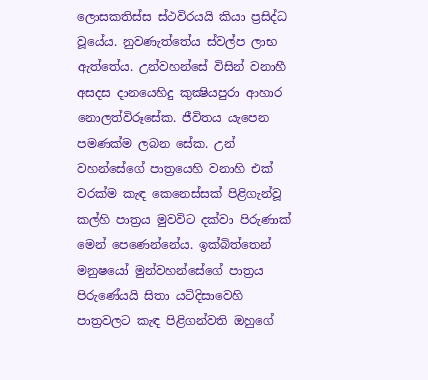ලොසකතිස්ස ස්ථවිරයයි කියා ප්‍රසිද්ධ වූයේය. නුවණැත්තේය ස්වල්ප ලාභ ඇත්තේය. උන්වහන්සේ විසින් වනාහී අසදස දානයෙහිදු කුක්‍ෂියපුරා ආහාර නොලත්විරූසේක. ජීවිතය යැපෙන පමණක්ම ලබන සේක. උන් වහන්සේගේ පාත්‍රයෙහි වනාහි එක් වරක්ම කැඳ කෙනෙස්සක් පිළිගැන්වූ කල්හි පාත්‍රය මුවවිට දක්වා පිරුණාක් මෙන් පෙණෙන්නේය. ඉක්බිත්තෙන් මනුෂයෝ මුන්වහන්සේගේ පාත්‍රය පිරුණේයයි සිතා යටිදිසාවෙහි පාත්‍රවලට කැඳ පිළිගන්වති ඔහුගේ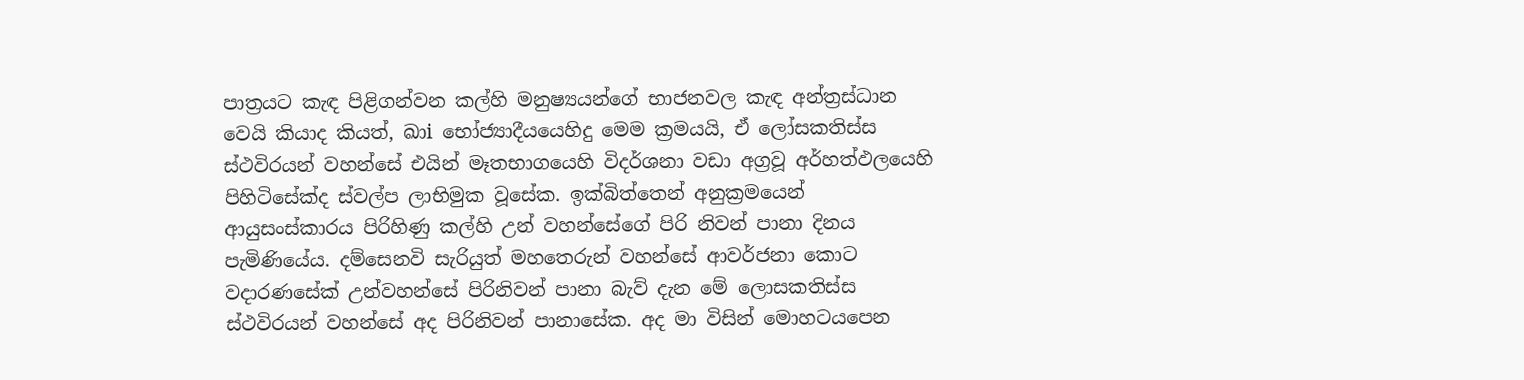පාත්‍රයට කැඳ පිළිගන්වන කල්හි මනුෂ්‍යයන්ගේ භාජනවල කැඳ අන්ත්‍රස්ධාන වෙයි කියාද කියත්, ඛාi භෝජ්‍යාදීයයෙහිදු මෙම ක්‍රමයයි, ඒ ලෝසකතිස්ස ස්ථවිරයන් වහන්සේ එයින් මෑතභාගයෙහි විදර්ශනා වඩා අග්‍රවූ අර්හත්ඵලයෙහි පිහිටිසේක්ද ස්වල්ප ලාභිමුක වූසේක. ඉක්බිත්තෙන් අනුක්‍රමයෙන් ආයුසංස්කාරය පිරිහිණු කල්හි උන් වහන්සේගේ පිරි නිවන් පානා දිනය පැමිණියේය. දම්සෙනවි සැරියුත් මහතෙරුන් වහන්සේ ආවර්ජනා කොට වදාරණසේක් උන්වහන්සේ පිරිනිවන් පානා බැව් දැන මේ ලොසකතිස්ස ස්ථවිරයන් වහන්සේ අද පිරිනිවන් පානාසේක. අද මා විසින් මොහටයපෙන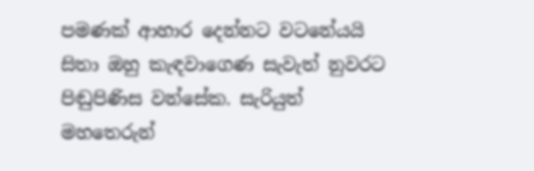පමණක් ආහාර දෙන්නට වටනේයයි සිතා ඔහු කැඳවාගෙණ සැවැත් නුවරට පිඬුපිණිස වන්සේක. සැරියුත් මහතෙරුන්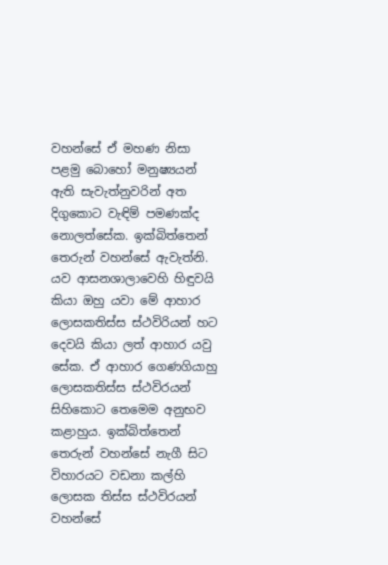වහන්සේ ඒ මහණ නිසා පළමු බොහෝ මනුෂ්‍යයන් ඇති සැවැත්නුවරින් අත දිගුකොට වැඳිම් පමණක්ද නොලත්සේක. ඉක්බිත්තෙන් තෙරුන් වහන්සේ ඇවැත්නි. යව ආසනශාලාවෙහි හිඳුවයි කියා ඔහු යවා මේ ආහාර ලොසකතිස්ස ස්ථවිරියන් හට දෙවයි කියා ලත් ආහාර යවු සේක. ඒ ආහාර ගෙණගියාහු ලොසකතිස්ස ස්ථවිරයන් සිහිකොට තෙමෙම අනුභව කළාහුය. ඉක්බිත්තෙන් තෙරුන් වහන්සේ නැගී සිට විහාරයට වඩනා කල්හි ලොසක තිස්ස ස්ථවිරයන් වහන්සේ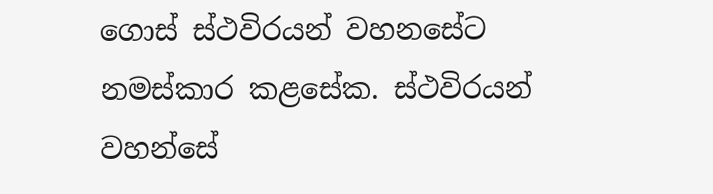ගොස් ස්ථවිරයන් වහනසේට නමස්කාර කළසේක. ස්ථවිරයන් වහන්සේ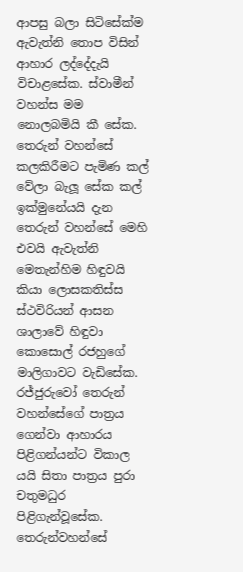ආපසු බලා සිටිසේක්ම ඇවැත්නි තොප විසින් ආහාර ලද්දේදැයි විචාළසේක. ස්වාමීන් වහන්ස මම නොලබමියි කී සේක. තෙරුන් වහන්සේ කලකිරීමට පැමිණ කල් වේලා බැලූ සේක කල් ඉක්මුනේයයි දැන තෙරුන් වහන්සේ මෙහි එවයි ඇවැත්නි මෙතැන්හිම හිඳුවයි කියා ලොසකතිස්ස ස්ථවිරියන් ආසන ශාලාවේ හිඳුවා කොසොල් රජහුගේ මාලිගාවට වැඩිසේක. රජ්ජුරුවෝ තෙරුන් වහන්සේගේ පාත්‍රය ගෙන්වා ආහාරය පිළිගන්යන්ට විකාල යයි සිතා පාත්‍රය පුරා චතුමධුර පිළිගැන්වූසේක. තෙරුන්වහන්සේ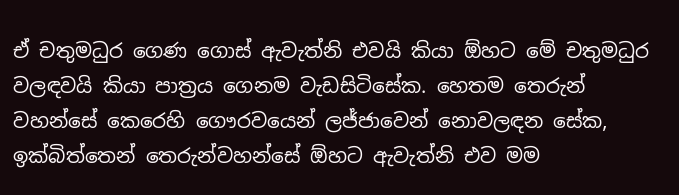ඒ චතුමධුර ගෙණ ගොස් ඇවැත්නි එවයි කියා ඕහට මේ චතුමධුර වලඳවයි කියා පාත්‍රය ගෙනම වැඩසිටිසේක. හෙතම තෙරුන් වහන්සේ කෙරෙහි ගෞරවයෙන් ලජ්ජාවෙන් නොවලඳන සේක, ඉක්බිත්තෙන් තෙරුන්වහන්සේ ඕහට ඇවැත්නි එව මම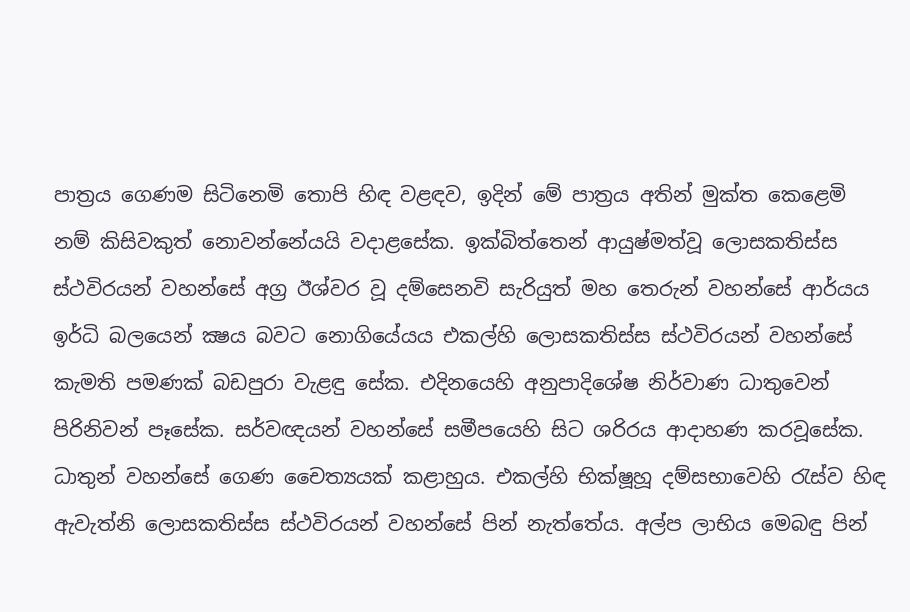පාත්‍රය ගෙණම සිටිනෙමි තොපි හිඳ වළඳව, ඉදින් මේ පාත්‍රය අතින් මුක්ත කෙළෙමි නම් කිසිවකුත් නොවන්නේයයි වදාළසේක. ඉක්බිත්තෙන් ආයුෂ්මත්වූ ලොසකතිස්ස ස්ථවිරයන් වහන්සේ අග්‍ර ඊශ්වර වූ දම්සෙනවි සැරියුත් මහ තෙරුන් වහන්සේ ආර්යය ඉර්ධි බලයෙන් ක්‍ෂය බවට නොගියේයය එකල්හි ලොසකතිස්ස ස්ථවිරයන් වහන්සේ කැමති පමණක් බඩපුරා වැළඳු සේක. එදිනයෙහි අනුපාදිශේෂ නිර්වාණ ධාතුවෙන් පිරිනිවන් පෑසේක. සර්වඥයන් වහන්සේ සමීපයෙහි සිට ශරිරය ආදාහණ කරවූසේක. ධාතුන් වහන්සේ ගෙණ චෛත්‍යයක් කළාහුය. එකල්හි භික්ෂූහූ දම්සභාවෙහි රැස්ව හිඳ ඇවැත්නි ලොසකතිස්ස ස්ථවිරයන් වහන්සේ පින් නැත්තේය. අල්ප ලාභිය මෙබඳු පින්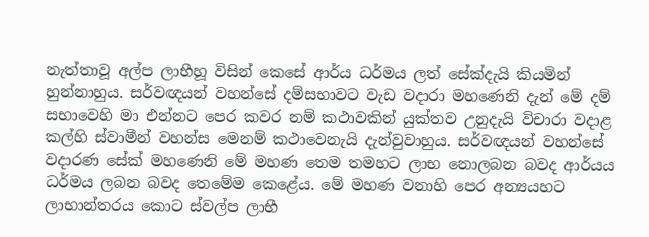නැත්තාවූ අල්ප ලාභීහූ විසින් කෙසේ ආර්ය ධර්මය ලත් සේක්දැයි කියමින් හුන්නාහුය. සර්වඥයන් වහන්සේ දම්සභාවට වැඩ වදාරා මහණෙනි දැන් මේ දම් සභාවෙහි මා එන්නට පෙර කවර නම් කථාවකින් යුක්තව උනුදැයි විචාරා වදාළ කල්හි ස්වාමීන් වහන්ස මෙනම් කථාවෙනැයි දැන්වුවාහුය. සර්වඥයන් වහන්සේ වදාරණ සේක් මහණෙනි මේ මහණ තෙම තමහට ලාභ නොලබන බවද ආර්යය ධර්මය ලබන බවද තෙමේම කෙළේය. මේ මහණ වනාහි පෙර අන්‍යයහට ලාභාන්තරය කොට ස්වල්ප ලාභී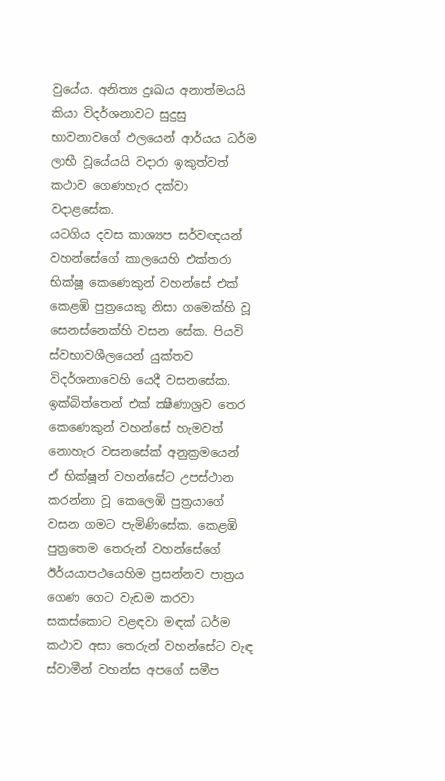වුයේය. අනිත්‍ය දුඃඛය අනාත්මයයි කියා විදර්ශනාවට සුදුසු භාවනාවගේ ඵලයෙන් ආර්යය ධර්ම ලාභී වූයේයයි වදාරා ඉකුත්වත් කථාව ගෙණහැර දක්වා වදාළසේක.
යටගිය දවස කාශ්‍යප සර්වඥයන් වහන්සේගේ කාලයෙහි එක්තරා භික්ෂූ කෙණෙකුන් වහන්සේ එක් කෙළඹි පුත්‍රයෙකු නිසා ගමෙක්හි වූ සෙනස්නෙක්හි වසන සේක. පියවි ස්වභාවශීලයෙන් යුක්තව විදර්ශනාවෙහි යෙදී වසනසේක. ඉක්බිත්තෙන් එක් ක්‍ෂීණාශ්‍රව තෙර කෙණෙකුන් වහන්සේ හැමවත් නොහැර වසනසේක් අනුක්‍රමයෙන් ඒ භික්ෂූන් වහන්සේට උපස්ථාන කරන්නා වූ කෙලෙඹි පුත්‍රයාගේ වසන ගමට පැමිණිසේක. කෙළඹි පුත්‍රතෙම තෙරුන් වහන්සේගේ ඊර්යයාපථයෙහිම ප්‍රසන්නව පාත්‍රය ගෙණ ගෙට වැඩම කරවා සකස්කොට වළඳවා මඳක් ධර්ම කථාව අසා තෙරුන් වහන්සේට වැඳ ස්වාමීන් වහන්ස අපගේ සමීප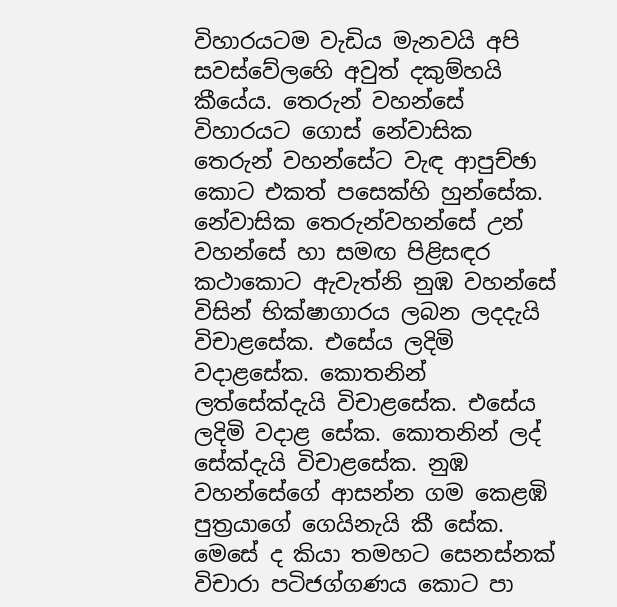විහාරයටම වැඩිය මැනවයි අපි සවස්වේලහෙි අවුත් දකුම්හයි කීයේය. තෙරුන් වහන්සේ විහාරයට ගොස් නේවාසික තෙරුන් වහන්සේට වැඳ ආපුච්ඡා කොට එකත් පසෙක්හි හුන්සේක. නේවාසික තෙරුන්වහන්සේ උන් වහන්සේ හා සමඟ පිළිසඳර කථාකොට ඇවැත්නි නුඹ වහන්සේ විසින් භික්ෂාගාරය ලබන ලදදැයි විචාළසේක. එසේය ලදිමි වදාළසේක. කොතනින් ලත්සේක්දැයි විචාළසේක. එසේය ලදිමි වදාළ සේක. කොතනින් ලද් සේක්දැයි විචාළසේක. නුඹ වහන්සේගේ ආසන්න ගම කෙළඹි පුත්‍රයාගේ ගෙයිනැයි කී සේක. මෙසේ ද කියා තමහට සෙනස්නක් විචාරා පටිජග්ගණය කොට පා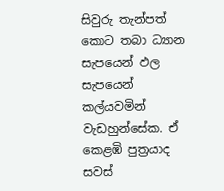සිවුරු තැන්පත් කොට තබා ධ්‍යාන සැපයෙන් ඵල සැපයෙන් කල්යවමින් වැඩහුන්සේක. ඒ කෙළඹි පුත්‍රයාද සවස්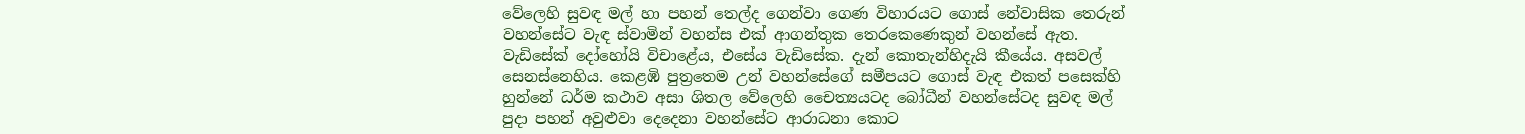වේලෙහි සුවඳ මල් හා පහන් තෙල්ද ගෙන්වා ගෙණ විහාරයට ගොස් නේවාසික තෙරුන් වහන්සේට වැඳ ස්වාමින් වහන්ස එක් ආගන්තුක තෙරකෙණෙකුන් වහන්සේ ඇත. වැඩිසේක් දෝහෝයි විචාළේය, එසේය වැඩිසේක. දැන් කොතැන්හිදැයි කීයේය. අසවල් සෙනස්නෙහිය. කෙළඹි පුත්‍රතෙම උන් වහන්සේගේ සමීපයට ගොස් වැඳ එකත් පසෙක්හි හුන්නේ ධර්ම කථාව අසා ශිතල වේලෙහි චෛත්‍යයටද බෝධීන් වහන්සේටද සුවඳ මල් පුදා පහන් අවුළුවා දෙදෙනා වහන්සේට ආරාධනා කොට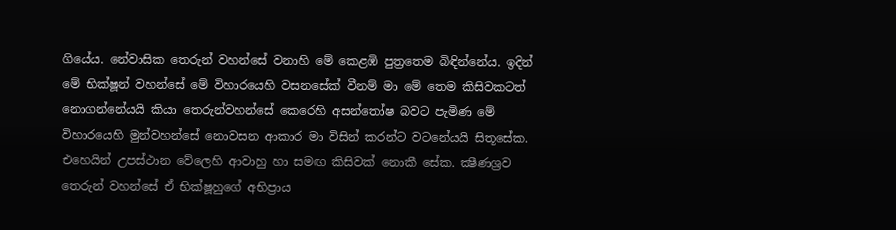ගියේය. නේවාසික තෙරුන් වහන්සේ වනාහි මේ කෙළඹි පුත්‍රතෙම බිඳින්නේය. ඉදින් මේ භික්ෂූන් වහන්සේ මේ විහාරයෙහි වසනසේක් වීනම් මා මේ තෙම කිසිවකටත් නොගන්නේයයි කියා තෙරුන්වහන්සේ කෙරෙහි අසන්තෝෂ බවට පැමිණ මේ විහාරයෙහි මුන්වහන්සේ නොවසන ආකාර මා විසින් කරන්ට වටනේයයි සිතූසේක. එහෙයින් උපස්ථාන වේලෙහි ආවාහු හා සමඟ කිසිවක් නොකී සේක. ක්‍ෂීණශ්‍රව තෙරුන් වහන්සේ ඒ භික්ෂූහුගේ අභිප්‍රාය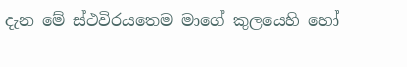දැන මේ ස්ථවිරයතෙම මාගේ කුලයෙහි හෝ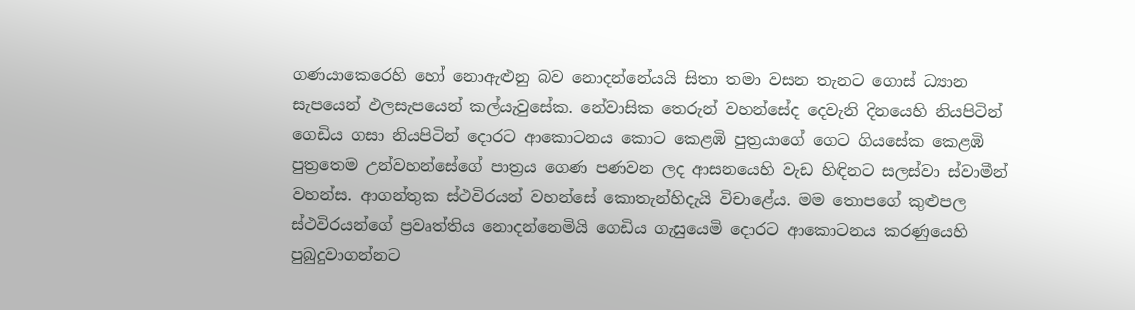ගණයාකෙරෙහි හෝ නොඇළුනු බව නොදන්නේයයි සිතා තමා වසන තැනට ගොස් ධ්‍යාන සැපයෙන් ඵලසැපයෙන් කල්යැවුසේක. නේවාසික තෙරුන් වහන්සේද දෙවැනි දිනයෙහි නියපිටින් ගෙඩිය ගසා නියපිටින් දොරට ආකොටනය කොට කෙළඹි පුත්‍රයාගේ ගෙට ගියසේක කෙළඹි පුත්‍රතෙම උන්වහන්සේගේ පාත්‍රය ගෙණ පණවන ලද ආසනයෙහි වැඩ හිඳිනට සලස්වා ස්වාමීන් වහන්ස. ආගන්තුක ස්ථවිරයන් වහන්සේ කොතැන්හිදැයි විචාළේය. මම තොපගේ කුළුපල ස්ථවිරයන්ගේ ප්‍රවෘත්තිය නොදන්නෙමියි ගෙඩිය ගැසුයෙමි දොරට ආකොටනය කරණුයෙහි පුබුදුවාගන්නට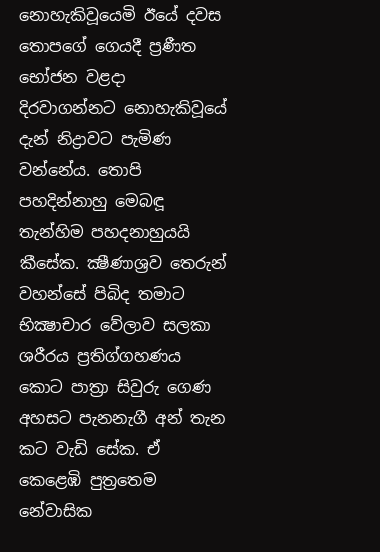නොහැකිවූයෙමි ඊයේ දවස තොපගේ ගෙයදී ප්‍රණීත භෝජන වළදා දිරවාගන්නට නොහැකිවූයේ දැන් නිද්‍රාවට පැමිණ වන්නේය. තොපි පහදින්නාහු මෙබඳූ තැන්හිම පහදනාහුයයි කීසේක. ක්‍ෂීණාශ්‍රව තෙරුන් වහන්සේ පිබිද තමාට භික්‍ෂාචාර වේලාව සලකා ශරීරය ප්‍රතිග්ගහණය කොට පාත්‍රා සිවුරු ගෙණ අහසට පැනනැගී අන් තැන කට වැඩි සේක. ඒ කෙළෙඹි පුත්‍රතෙම නේවාසික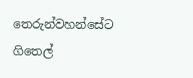තෙරුන්වහන්සේට ගිතෙල්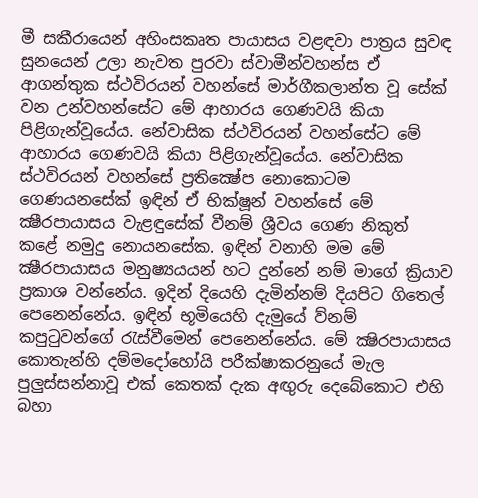මී සකීරායෙන් අහිංසකෘත පායාසය වළඳවා පාත්‍රය සුවඳ සුනයෙන් උලා නැවත පුරවා ස්වාමීන්වහන්ස ඒ ආගන්තුක ස්ථවිරයන් වහන්සේ මාර්ගීකලාන්ත වූ සේක් වන උන්වහන්සේට මේ ආහාරය ගෙණවයි කියා පිළිගැන්වූයේය. නේවාසික ස්ථවිරයන් වහන්සේට මේ ආහාරය ගෙණවයි කියා පිළිගැන්වූයේය. නේවාසික ස්ථවිරයන් වහන්සේ ප්‍රතික්‍ෂේප නොකොටම ගෙණයනසේක් ඉඳින් ඒ භික්ෂූන් වහන්සේ මේ ක්‍ෂීරපායාසය වැළඳුසේක් වීනම් ශ්‍රීවය ගෙණ නිකුත් කළේ නමුදු නොයනසේක. ඉඳින් වනාහි මම මේ ක්‍ෂීරපායාසය මනුෂ්‍යයයන් හට දුන්නේ නම් මාගේ ක්‍රියාව ප්‍රකාශ වන්නේය. ඉදින් දියෙහි දැමින්නම් දියපිට ගිතෙල් පෙනෙන්නේය. ඉඳින් භූමියෙහි දැමුයේ ව්නම් කපුටුවන්ගේ රැස්වීමෙන් පෙනෙන්නේය. මේ ක්‍ෂිරපායාසය කොතැන්හි දම්මදෝහෝයි පරීක්ෂාකරනුයේ මැල පුලුස්සන්නාවූ එක් කෙතක් දැක අඟුරු දෙබේකොට එහි බහා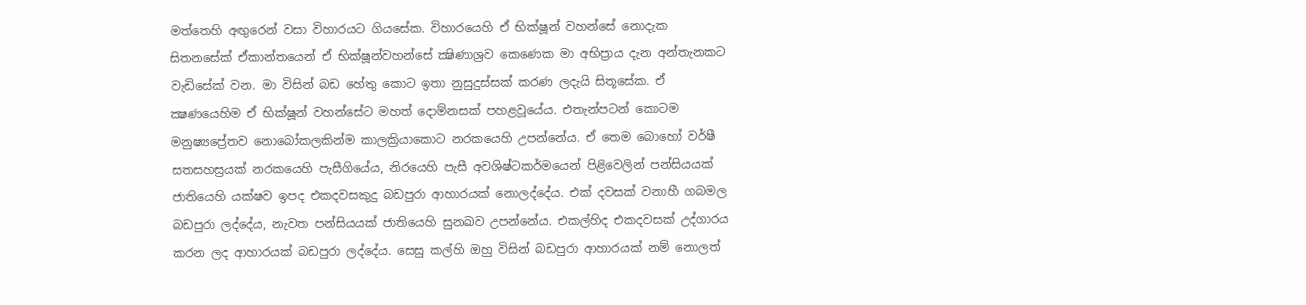මත්තෙහි අඟුරෙන් වසා විහාරයට ගියසේක. විහාරයෙහි ඒ භික්ෂූන් වහන්සේ නොදැක සිතනසේක් ඒකාන්තයෙන් ඒ භික්ෂූන්වහන්සේ ක්‍ෂිණාශ්‍රව කෙණෙක මා අභිප්‍රාය දැන අන්තැනකට වැඩිසේක් වන. මා විසින් බඩ හේතු කොට ඉතා නුසුදුස්සක් කරණ ලදැයි සිතූසේක. ඒ ක්‍ෂණයෙහිම ඒ භික්ෂූන් වහන්සේට මහත් දොම්නසක් පහළවූයේය. එතැන්පටන් කොටම මනුෂ්‍යප්‍රේතව නොබෝකලකින්ම කාලක්‍රියාකොට නරකයෙහි උපන්නේය. ඒ තෙම බොහෝ වර්ෂී සතසහස්‍රයක් නරකයෙහි පැසීගියේය, නිරයෙහි පැසී අවශිෂ්ටකර්මයෙන් පිළිවෙලින් පන්සියයක් ජාතියෙහි යක්ෂව ඉපද එකදවසකුදු බඩපුරා ආහාරයක් නොලද්දේය. එක් දවසක් වනාහී ගබමල බඩපුරා ලද්දේය, නැවත පන්සියයක් ජාතියෙහි සුනඛව උපන්නේය. එකල්හිද එකදවසක් උද්ගාරය කරන ලද ආහාරයක් බඩපුරා ලද්දේය. සෙසු කල්හි ඔහු විසින් බඩපුරා ආහාරයක් නම් නොලත්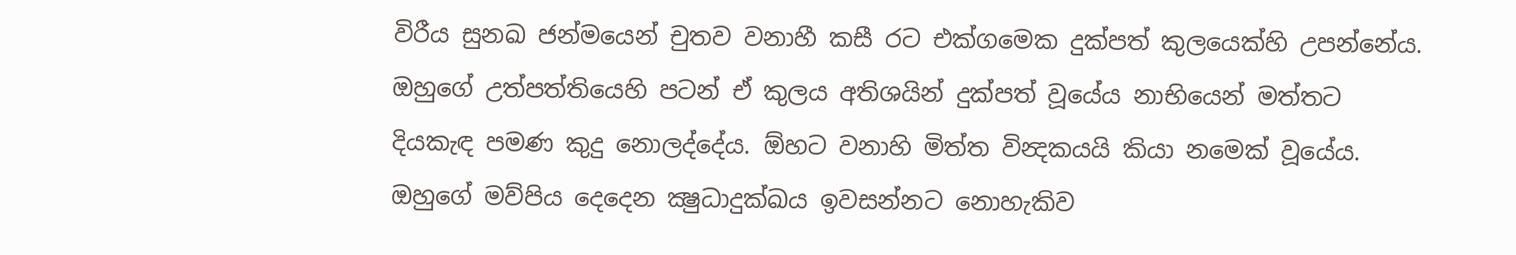විරීය සුනඛ ජන්මයෙන් චුතව වනාහී කසී රට එක්ගමෙක දුක්පත් කුලයෙක්හි උපන්නේය. ඔහුගේ උත්පත්තියෙහි පටන් ඒ කුලය අතිශයින් දුක්පත් වූයේය නාභියෙන් මත්තට දියකැඳ පමණ කුදු නොලද්දේය. ඕහට වනාහි මිත්ත වින්‍දකයයි කියා නමෙක් වූයේය. ඔහුගේ මව්පිය දෙදෙන ක්‍ෂුධාදුක්ඛය ඉවසන්නට නොහැකිව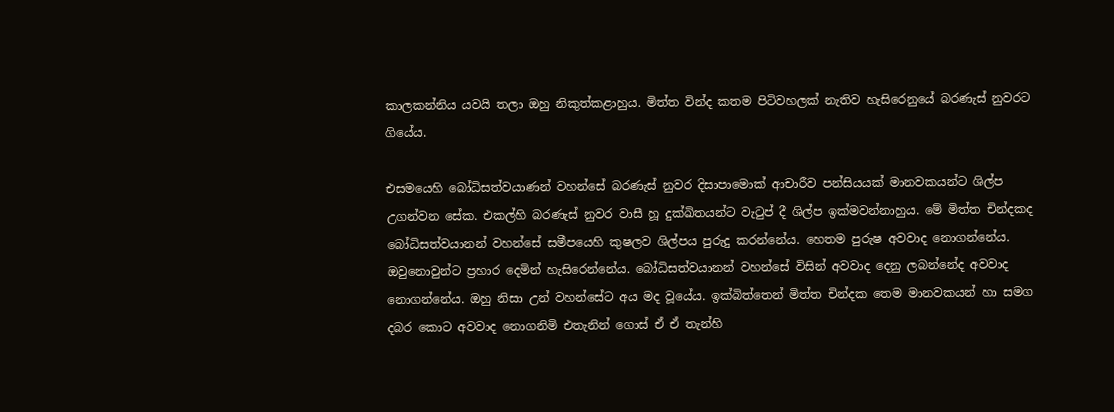කාලකන්නිය යවයි තලා ඔහු නිකුත්කළාහුය. මිත්ත වින්ද කතම පිටිවහලක් නැතිව හැසිරෙනුයේ බරණැස් නුවරට ගියේය.

එසමයෙහි බෝධිසත්වයාණන් වහන්සේ බරණැස් නුවර දිසාපාමොක් ආචාරීව පන්සියයක් මානවකයන්ට ශිල්ප උගන්වන සේක. එකල්හි බරණැස් නුවර වාසී හූ දුක්ඛිතයන්ට වැටුප් දී ශිල්ප ඉක්මවන්නාහුය. මේ මිත්ත චින්දකද බෝධිසත්වයානන් වහන්සේ සමීපයෙහි කුෂලව ශිල්පය පුරුදු කරන්නේය. හෙතම පුරුෂ අවවාද නොගන්නේය. ඔවුනොවුන්ට ප්‍රහාර දෙමින් හැසිරෙන්නේය. බෝධිසත්වයානන් වහන්සේ විසින් අවවාද දෙනු ලබන්නේද අවවාද නොගන්නේය. ඔහු නිසා උන් වහන්සේට අය මද වූයේය. ඉක්බිත්තෙන් මිත්ත චින්දක තෙම මානවකයන් හා සමග දබර කොට අවවාද නොගනිමි එතැනින් ගොස් ඒ ඒ තැන්හි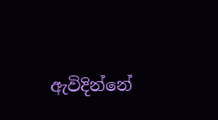ඇවිදින්නේ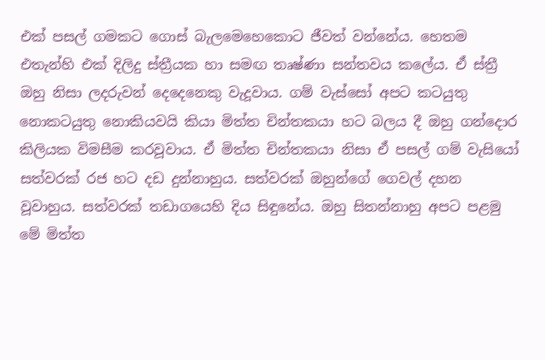එක් පසල් ගමකට ගොස් බැලමෙහෙකොට ජීවත් වන්නේය. හෙතම එතැන්හි එක් දිලිදු ස්ත්‍රීයක හා සමඟ තෘෂ්ණා සන්තවය කලේය. ඒ ස්ත්‍රී ඔහු නිසා ලදරුවන් දෙදෙනෙකු වැදූවාය. ගම් වැස්සෝ අපට කටයුතු නොකටයුතු නොකියවයි කියා මිත්ත චින්තකයා හට බලය දී ඔහු ගන්දොර කිලියක විමසීම කරවූවාය. ඒ මිත්ත චින්තකයා නිසා ඒ පසල් ගම් වැසියෝ සත්වරක් රජ හට දඩ දුන්නාහුය. සත්වරක් ඔහුන්ගේ ගෙවල් දහන වූවාහුය. සත්වරක් තඩාගයෙහි දිය සිඳුනේය. ඔහු සිතන්නාහු අපට පළමු මේ මිත්ත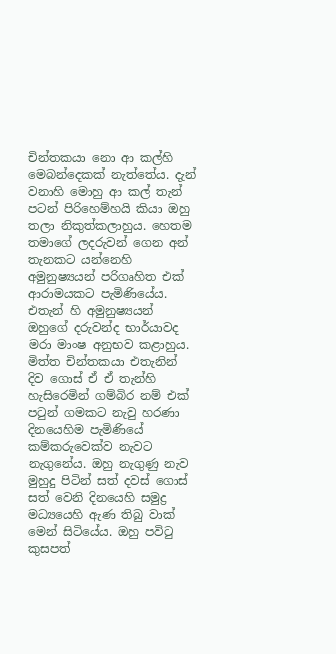චින්තකයා නො ආ කල්හි මෙබන්දෙකක් නැත්තේය. දැන් වනාහි මොහු ආ කල් තැන් පටන් පිරිහෙම්හයි කියා ඔහු තලා නිකුත්කලාහුය. හෙතම තමාගේ ලදරුවන් ගෙන අන් තැනකට යන්නෙහි අමුනුෂ්‍යයන් පරිගෘහිත එක් ආරාමයකට පැමිණියේය. එතැන් හි අමුනුෂ්‍යයන් ඔහුගේ දරුවන්ද භාර්යාවද මරා මාංෂ අනුභව කළාහුය. මිත්ත චින්තකයා එතැනින් දිව ගොස් ඒ ඒ තැන්හි හැසිරෙමින් ගම්බිර නම් එක් පටුන් ගමකට නැවු හරණා දිනයෙහිම පැමිණියේ කම්කරුවෙක්ව නැවට නැගුනේය. ඔහු නැගුණු නැව මුහුදු පිටින් සත් දවස් ගොස් සත් වෙනි දිනයෙහි සමුද්‍ර මධ්‍යයෙහි ඇණ තිබු වාක් මෙන් සිටියේය. ඔහු පවිටු කුසපත්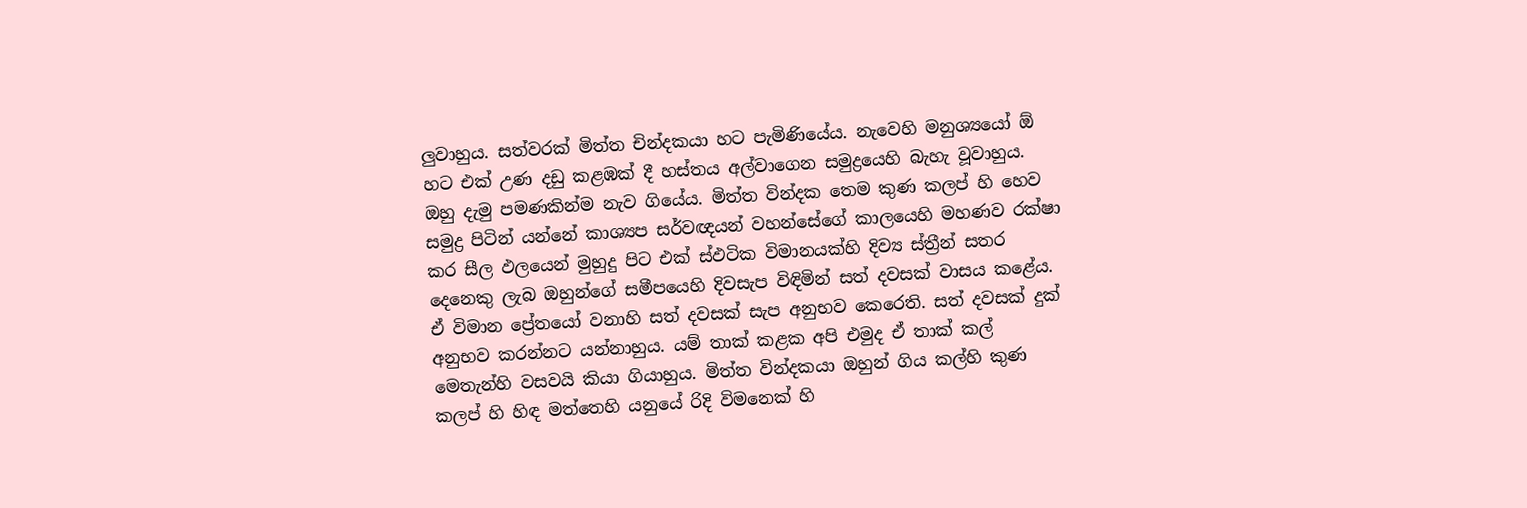ලුවාහුය. සත්වරක් මිත්ත චින්දකයා හට පැමිණියේය. නැවෙහි මනුශ්‍යයෝ ඕ හට එක් උණ දඩු කළඹක් දී හස්තය අල්වාගෙන සමුද්‍රයෙහි බැහැ වූවාහුය. ඔහු දැමු පමණකින්ම නැව ගියේය. මිත්ත වින්දක තෙම කුණ කලප් හි හෙව සමුද්‍ර පිටින් යන්නේ කාශ්‍යප සර්වඥයන් වහන්සේගේ කාලයෙහි මහණව රක්ෂා කර සීල ඵලයෙන් මුහුදු පිට එක් ස්ඵටික විමානයක්හි දිව්‍ය ස්ත්‍රීන් සතර දෙනෙකු ලැබ ඔහුන්ගේ සමීපයෙහි දිවසැප විඳිමින් සත් දවසක් වාසය කළේය. ඒ විමාන ප්‍රේතයෝ වනාහි සත් දවසක් සැප අනුභව කෙරෙති. සත් දවසක් දුක් අනුභව කරන්නට යන්නාහුය. යම් තාක් කළක අපි එමුද ඒ තාක් කල් මෙතැන්හි වසවයි කියා ගියාහුය. මිත්ත වින්දකයා ඔහුන් ගිය කල්හි කුණ කලප් හි හිඳ මත්තෙහි යනුයේ රිදි විමනෙක් හි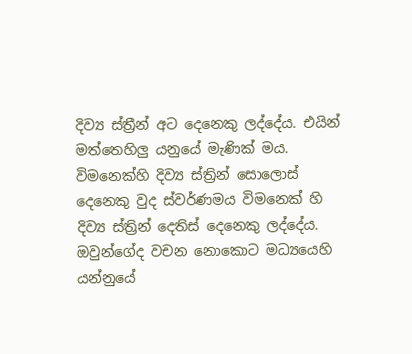දිව්‍ය ස්ත්‍රීන් අට දෙනෙකු ලද්දේය. එයින් මත්තෙහිලු යනුයේ මැණික් මය. විමනෙක්හි දිව්‍ය ස්ත්‍රින් සොලොස් දෙනෙකු වුද ස්වර්ණමය විමනෙක් හි දිව්‍ය ස්ත්‍රින් දෙතිස් දෙනෙකු ලද්දේය. ඔවුන්ගේද වචන නොකොට මධ්‍යයෙහි යන්නුයේ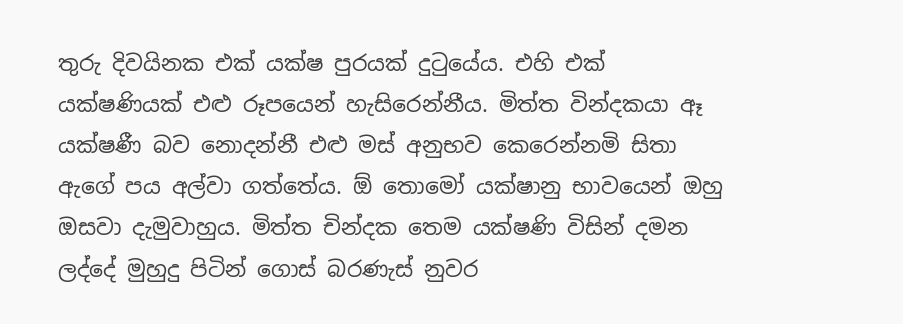තුරු දිවයිනක එක් යක්ෂ පුරයක් දුටුයේය. එහි එක් යක්ෂණියක් එළු රූපයෙන් හැසිරෙන්නීය. මිත්ත වින්දකයා ඈ යක්ෂණී බව නොදන්නී එළු මස් අනුභව කෙරෙන්නමි සිතා ඇගේ පය අල්වා ගත්තේය. ඕ තොමෝ යක්ෂානු භාවයෙන් ඔහු ඔසවා දැමුවාහුය. මිත්ත චින්දක තෙම යක්ෂණි විසින් දමන ලද්දේ මුහුදු පිටින් ගොස් බරණැස් නුවර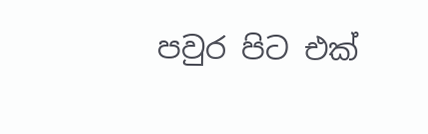පවුර පිට එක්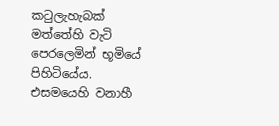කටුලැහැබක් මත්තේහි වැටි පෙරලෙමින් භූමියේ පිහිටියේය. එසමයෙහි වනාහී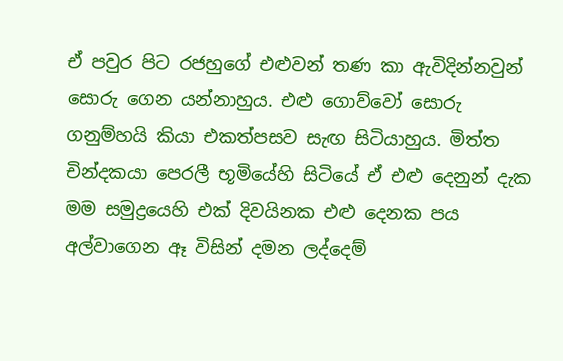ඒ පවුර පිට රජහුගේ එළුවන් තණ කා ඇවිදින්නවුන් සොරු ගෙන යන්නාහුය. එළු ගොව්වෝ සොරු ගනුම්හයි කියා එකත්පසව සැඟ සිටියාහුය. මිත්ත චින්දකයා පෙරලී භූමියේහි සිටියේ ඒ එළු දෙනුන් දැක මම සමුද්‍රයෙහි එක් දිවයිනක එළු දෙනක පය අල්වාගෙන ඈ විසින් දමන ලද්දෙම්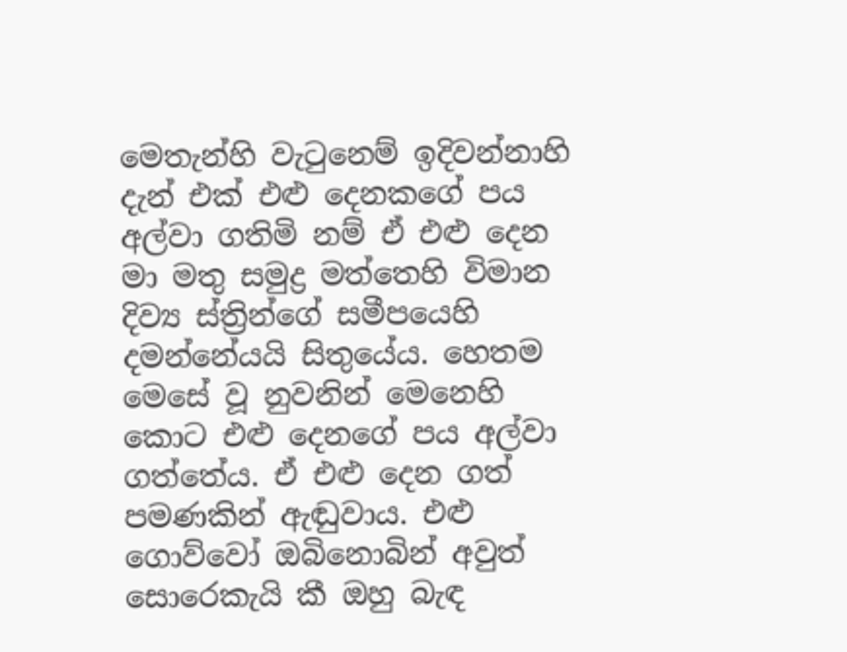මෙතැන්හි වැටුනෙම් ඉදිවන්නාහි දැන් එක් එළු දෙනකගේ පය අල්වා ගතිමි නම් ඒ එළු දෙන මා මතු සමුද්‍ර මත්තෙහි විමාන දිව්‍ය ස්ත්‍රින්ගේ සමීපයෙහි දමන්නේයයි සිතුයේය. හෙතම මෙසේ වූ නුවනින් මෙනෙහි කොට එළු දෙනගේ පය අල්වා ගත්තේය. ඒ එළු දෙන ගත් පමණකින් ඇඬුවාය. එළු ගොව්වෝ ඔබිනොබින් අවුත් සොරෙකැයි කී ඔහු බැඳ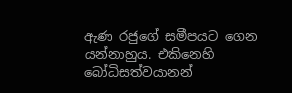ඇණ රජුගේ සමීපයට ගෙන යන්නාහුය. එකිනෙහි බෝධිසත්වයානන්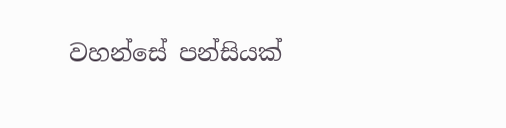වහන්සේ පන්සියක්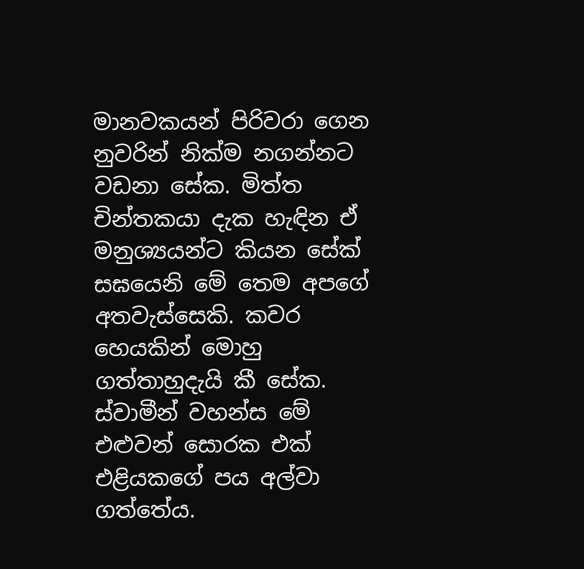මානවකයන් පිරිවරා ගෙන නුවරින් නික්ම නගන්නට වඩනා සේක. මිත්ත චින්තකයා දැක හැඳින ඒ මනුශ්‍යයන්ට කියන සේක් සඝයෙනි මේ තෙම අපගේ අතවැස්සෙකි. කවර හෙයකින් මොහු ගත්තාහුදැයි කී සේක. ස්වාමීන් වහන්ස මේ එළුවන් සොරක එක් එළියකගේ පය අල්වා ගත්තේය.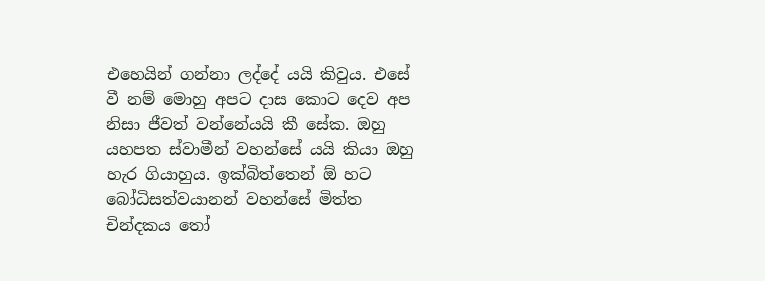එහෙයින් ගන්නා ලද්දේ යයි කිවුය. එසේ වී නම් මොහු අපට දාස කොට දෙව අප නිසා ජීවත් වන්නේයයි කී සේක. ඔහු යහපත ස්වාමීන් වහන්සේ යයි කියා ඔහු හැර ගියාහුය. ඉක්බිත්තෙන් ඕ හට බෝධිසත්වයානන් වහන්සේ මිත්ත චින්දකය තෝ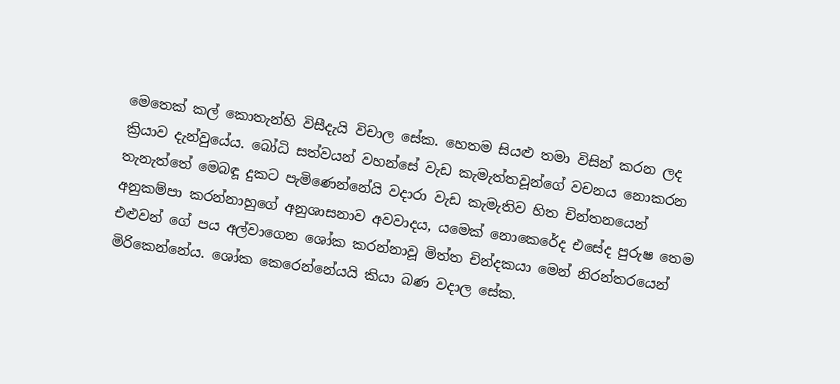මෙතෙක් කල් කොතැන්හි විසීදැයි විචාල සේක. හෙතම සියළු තමා විසින් කරන ලද ක්‍රියාව දැන්වුයේය. බෝධි සත්වයන් වහන්සේ වැඩ කැමැත්තවූන්ගේ වචනය නොකරන තැනැත්තේ මෙබඳූ දුකට පැමිණෙන්නේයි වදාරා වැඩ කැමැතිව හිත චින්තනයෙන් අනුකම්පා කරන්නාහුගේ අනුශාසනාව අවවාදය, යමෙක් නොකෙරේද එසේද පුරුෂ තෙම එළුවන් ගේ පය අල්වාගෙන ශෝක කරන්නාවූ මිත්ත චින්දකයා මෙන් නිරන්තරයෙන් මිරිකෙන්නේය. ශෝක කෙරෙන්නේයයි කියා බණ වදාල සේක.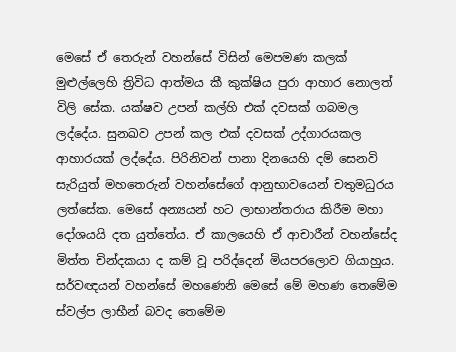මෙසේ ඒ තෙරුන් වහන්සේ විසින් මෙපමණ කලක් මුළුල්ලෙහි ත්‍රිවිධ ආත්මය කී කුක්ෂිය පුරා ආහාර නොලත් විලි සේක. යක්ෂව උපන් කල්හි එක් දවසක් ගබමල ලද්දේය. සුනඛව උපන් කල එක් දවසක් උද්ගාරයකල ආහාරයක් ලද්දේය. පිරිනිවන් පානා දිනයෙහි දම් සෙනවි සැරියුත් මහතෙරුන් වහන්සේගේ ආනුභාවයෙන් චතුමධුරය ලත්සේක. මෙසේ අන්‍යයන් හට ලාභාන්තරාය කිරීම මහා දෝශයයි දත යුත්තේය. ඒ කාලයෙහි ඒ ආචාරීන් වහන්සේද මිත්ත චින්දකයා ද කම් වූ පරිද්දෙන් මියපරලොව ගියාහුය. සර්වඥයන් වහන්සේ මහණෙනි මෙසේ මේ මහණ තෙමේම ස්වල්ප ලාභීන් බවද තෙමේම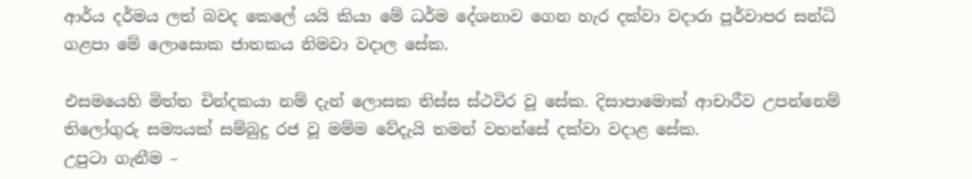ආර්ය දර්මය ලත් බවද කෙලේ යයි කියා මේ ධර්ම දේශනාව ගෙන හැර දක්වා වදාරා පූර්වාපර සන්ධි ගළපා මේ ලොසොක ජාතකය නිමවා වදාල සේක.

එසමයෙහි මිත්ත චින්දකයා නම් දැන් ලොසක තිස්ස ස්ථවිර වූ සේක. දිසාපාමොක් ආචාරීව උපන්නෙම් තිලෝගුරු සම්‍යයක් සම්බුදු රජ වූ මම්ම වේදැයි තමන් වහන්සේ දක්වා වදාළ සේක.
උපුටා ගැනීම –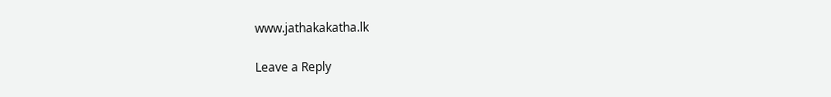www.jathakakatha.lk

Leave a Reply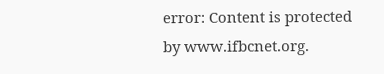error: Content is protected by www.ifbcnet.org.